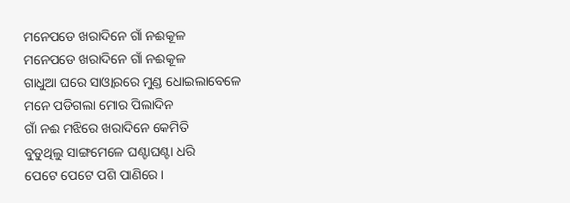ମନେପଡେ ଖରାଦିନେ ଗାଁ ନଈକୂଳ
ମନେପଡେ ଖରାଦିନେ ଗାଁ ନଈକୂଳ
ଗାଧୁଆ ଘରେ ସାଓ୍ଵାରରେ ମୁଣ୍ଡ ଧୋଇଲାବେଳେ
ମନେ ପଡିଗଲା ମୋର ପିଲାଦିନ
ଗାଁ ନଈ ମଝିରେ ଖରାଦିନେ କେମିତି
ବୁଡୁଥିଲୁ ସାଙ୍ଗମେଳେ ଘଣ୍ଟାଘଣ୍ଟା ଧରି
ପେଟେ ପେଟେ ପଶି ପାଣିରେ ।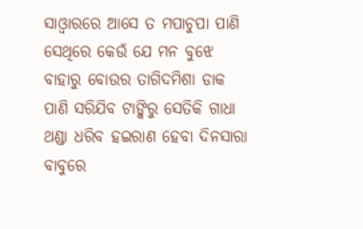ସାଓ୍ଵାରରେ ଆସେ ତ ମପାଚୁପା ପାଣି
ସେଥିରେ କେଉଁ ଯେ ମନ ବୁଝେ
ବାହାରୁ ବୋଉର ତାଗିଦମିଶା ଡାକ
ପାଣି ସରିଯିବ ଟାଙ୍କିରୁ ସେତିକି ଗାଧା
ଥଣ୍ଡା ଧରିବ ହଇରାଣ ହେବା ଦିନସାରା ବାବୁରେ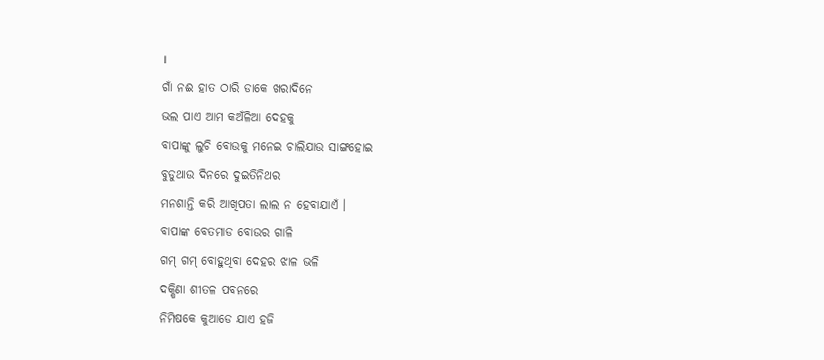।
ଗାଁ ନଈ ହାତ ଠାରି ଡାକେ ଖରାଦିନେ
ଭଲ ପାଏ ଆମ କଅଁଳିଆ ଦେହକୁ
ବାପାଙ୍କୁ ଲୁଚି ବୋଉକୁ ମନେଇ ଚାଲିଯାଉ ସାଙ୍ଗହୋଇ
ବୁଡୁଥାଉ ଦିନରେ ଦୁଇତିନିଥର
ମନଶାନ୍ତି କରି ଆଖିପତା ଲାଲ ନ ହେବାଯାଏଁ ।
ବାପାଙ୍କ ବେତମାଡ ବୋଉର ଗାଳି
ଗମ୍ ଗମ୍ ବୋହୁଥିବା ଦେହର ଝାଳ ଭଳି
ଦକ୍ଷିଣା ଶୀତଳ ପବନରେ
ନିମିଷକେ କୁଆଡେ ଯାଏ ହଜି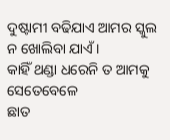ଦୁଷ୍ଟାମୀ ବଢିଯାଏ ଆମର ସ୍କୁଲ ନ ଖୋଲିବା ଯାଏଁ ।
କାହିଁ ଥଣ୍ଡା ଧରେନି ତ ଆମକୁ ସେତେବେଳେ
ଛାତ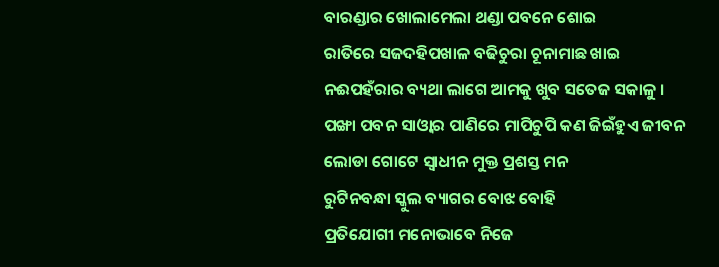ବାରଣ୍ଡାର ଖୋଲାମେଲା ଥଣ୍ଡା ପବନେ ଶୋଇ
ରାତିରେ ସଜଦହିପଖାଳ ବଢିଚୁରା ଚୂନାମାଛ ଖାଇ
ନଈପହଁରାର ବ୍ୟଥା ଲାଗେ ଆମକୁ ଖୁବ ସତେଜ ସକାଳୁ ।
ପଙ୍ଖା ପବନ ସାଓ୍ଵାର ପାଣିରେ ମାପିଚୁପି କଣ ଜିଇଁହୁଏ ଜୀବନ
ଲୋଡା ଗୋଟେ ସ୍ଵାଧୀନ ମୁକ୍ତ ପ୍ରଶସ୍ତ ମନ
ରୁଟିନବନ୍ଧା ସ୍କୁଲ ବ୍ୟାଗର ବୋଝ ବୋହି
ପ୍ରତିଯୋଗୀ ମନୋଭାବେ ନିଜେ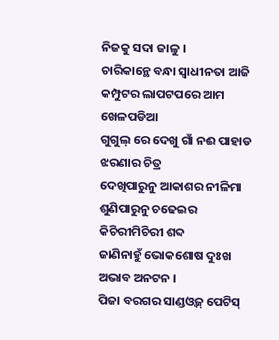ନିଜକୁ ସଦା ଜାଳୁ ।
ଚାରିକାନ୍ଥେ ବନ୍ଧା ସ୍ଵାଧୀନତା ଆଜି
କମ୍ପୁଟର ଲାପଟପରେ ଆମ ଖେଳପଡିଆ
ଗୁଗୁଲ୍ ରେ ଦେଖୁ ଗାଁ ନଈ ପାହାଡ ଝରଣାର ଚିତ୍ର
ଦେଖିପାରୁନୁ ଆକାଶର ନୀଳିମା
ଶୁଣିପାରୁନୁ ଚଢେଇର କିଚିରୀମିଚିରୀ ଶବ୍ଦ
ଜାଣିନାହୁଁ ଭୋକଶୋଷ ଦୁଃଖ ଅଭାବ ଅନଟନ ।
ପିଜା ବରଗର ସାଣ୍ଡଓ୍ଵଜ୍ ପେଟିସ୍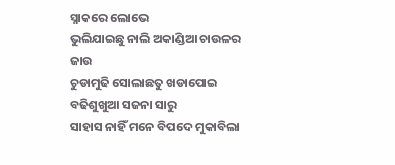ସ୍ନାକରେ ଲୋଭେ
ଭୁଲିଯାଇଛୁ ନାଲି ଅକାଣ୍ଡିଆ ଚାଉଳର ଜାଉ
ଚୁଡାମୁଢି ସୋଲାଛତୁ ଖଡାପୋଇ ବଢିଶୁଖୁଆ ସଜନା ସାରୁ
ସାହାସ ନାହିଁ ମନେ ବିପଦେ ମୁକାବିଲା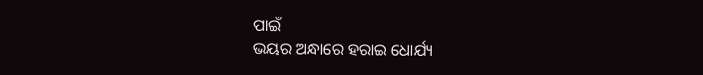ପାଇଁ
ଭୟର ଅନ୍ଧାରେ ହରାଇ ଧୋର୍ଯ୍ୟ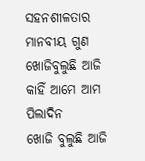ସହନଶୀଳତାର ମାନବୀୟ ଗୁଣ
ଖୋଜିବୁଲୁଛି ଆଜି କାହିଁ ଆମେ ଆମ ପିଲାଦିନ
ଖୋଜି ବୁଲୁଛି ଆଜି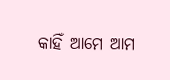କାହିଁ ଆମେ ଆମ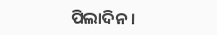ପିଲାଦିନ ।